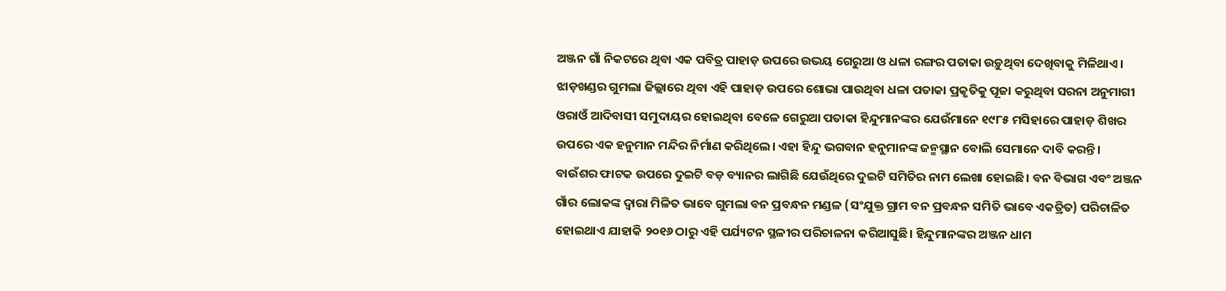ଅଞ୍ଜନ ଗାଁ ନିକଟରେ ଥିବା ଏକ ପବିତ୍ର ପାହାଡ଼ ଉପରେ ଉଭୟ ଗେରୁଆ ଓ ଧଳା ରଙ୍ଗର ପତାକା ଉଡ଼ୁଥିବା ଦେଖିବାକୁ ମିଳିଥାଏ। ଝାଡ଼ଖଣ୍ଡର ଗୁମଲା ଜିଲ୍ଲାରେ ଥିବା ଏହି ପାହାଡ଼ ଉପରେ ଶୋଭା ପାଉଥିବା ଧଳା ପତାକା ପ୍ରକୃତିକୁ ପୂଜା କରୁଥିବା ସରନା ଅନୁମାଗୀ ଓରାଓଁ ଆଦିବାସୀ ସମୁଦାୟର ହୋଇଥିବା ବେଳେ ଗେରୁଆ ପତାକା ହିନ୍ଦୁମାନଙ୍କର ଯେଉଁମାନେ ୧୯୮୫ ମସିହାରେ ପାହାଡ଼ ଶିଖର ଉପରେ ଏକ ହନୁମାନ ମନ୍ଦିର ନିର୍ମାଣ କରିଥିଲେ। ଏହା ହିନ୍ଦୁ ଭଗବାନ ହନୁମାନଙ୍କ ଜନ୍ମସ୍ଥାନ ବୋଲି ସେମାନେ ଦାବି କରନ୍ତି ।
ବାଉଁଶର ଫାଟକ ଉପରେ ଦୁଇଟି ବଡ଼ ବ୍ୟାନର ଲାଗିଛି ଯେଉଁଥିରେ ଦୁଇଟି ସମିତିର ନାମ ଲେଖା ହୋଇଛି। ବନ ବିଭାଗ ଏବଂ ଅଞ୍ଜନ ଗାଁର ଲୋକଙ୍କ ଦ୍ୱାରା ମିଳିତ ଭାବେ ଗୁମଲା ବନ ପ୍ରବନ୍ଧନ ମଣ୍ଡଳ (ସଂଯୁକ୍ତ ଗ୍ରାମ ବନ ପ୍ରବନ୍ଧନ ସମିତି ଭାବେ ଏକତ୍ରିତ) ପରିଚାଳିତ ହୋଇଥାଏ ଯାହାକି ୨୦୧୬ ଠାରୁ ଏହି ପର୍ଯ୍ୟଟନ ସ୍ଥଳୀର ପରିଚାଳନା କରିଆସୁଛି। ହିନ୍ଦୁମାନଙ୍କର ଅଞ୍ଜନ ଧାମ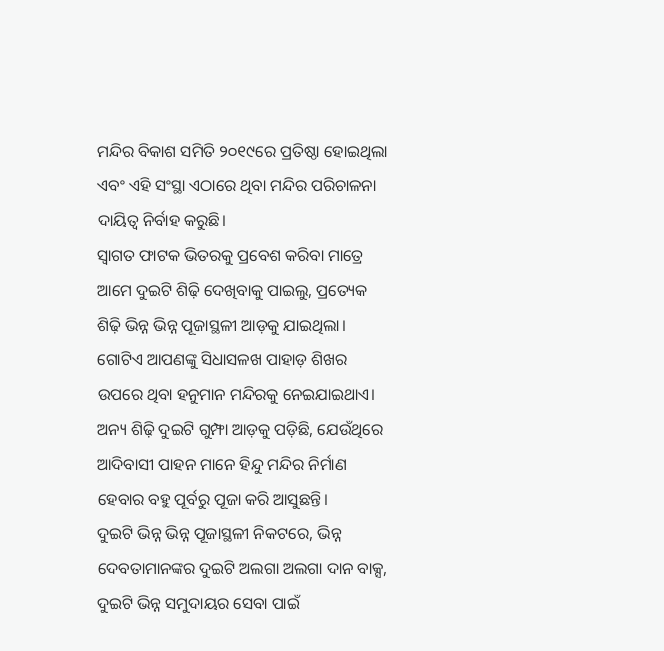ମନ୍ଦିର ବିକାଶ ସମିତି ୨୦୧୯ରେ ପ୍ରତିଷ୍ଠା ହୋଇଥିଲା ଏବଂ ଏହି ସଂସ୍ଥା ଏଠାରେ ଥିବା ମନ୍ଦିର ପରିଚାଳନା ଦାୟିତ୍ୱ ନିର୍ବାହ କରୁଛି।
ସ୍ୱାଗତ ଫାଟକ ଭିତରକୁ ପ୍ରବେଶ କରିବା ମାତ୍ରେ ଆମେ ଦୁଇଟି ଶିଢ଼ି ଦେଖିବାକୁ ପାଇଲୁ, ପ୍ରତ୍ୟେକ ଶିଢ଼ି ଭିନ୍ନ ଭିନ୍ନ ପୂଜାସ୍ଥଳୀ ଆଡ଼କୁ ଯାଇଥିଲା। ଗୋଟିଏ ଆପଣଙ୍କୁ ସିଧାସଳଖ ପାହାଡ଼ ଶିଖର ଉପରେ ଥିବା ହନୁମାନ ମନ୍ଦିରକୁ ନେଇଯାଇଥାଏ। ଅନ୍ୟ ଶିଢ଼ି ଦୁଇଟି ଗୁମ୍ଫା ଆଡ଼କୁ ପଡ଼ିଛି, ଯେଉଁଥିରେ ଆଦିବାସୀ ପାହନ ମାନେ ହିନ୍ଦୁ ମନ୍ଦିର ନିର୍ମାଣ ହେବାର ବହୁ ପୂର୍ବରୁ ପୂଜା କରି ଆସୁଛନ୍ତି।
ଦୁଇଟି ଭିନ୍ନ ଭିନ୍ନ ପୂଜାସ୍ଥଳୀ ନିକଟରେ, ଭିନ୍ନ ଦେବତାମାନଙ୍କର ଦୁଇଟି ଅଲଗା ଅଲଗା ଦାନ ବାକ୍ସ, ଦୁଇଟି ଭିନ୍ନ ସମୁଦାୟର ସେବା ପାଇଁ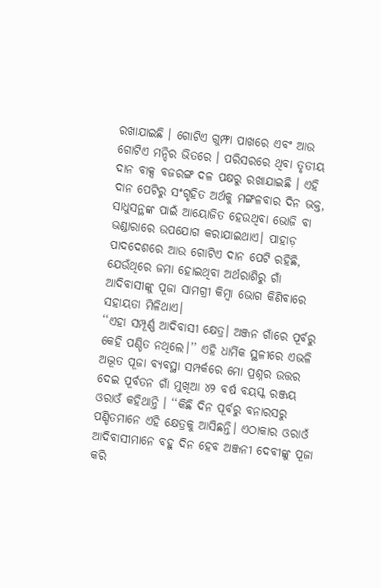ରଖାଯାଇଛି । ଗୋଟିଏ ଗୁମ୍ଫା ପାଖରେ ଏବଂ ଆଉ ଗୋଟିଏ ମନ୍ଦିର ଭିତରେ । ପରିସରରେ ଥିବା ତୃତୀୟ ଦାନ ବାକ୍ସ ବଜରଙ୍ଗ ଦଳ ପକ୍ଷରୁ ରଖାଯାଇଛି । ଏହି ଦାନ ପେଟିରୁ ସଂଗୃହିତ ଅର୍ଥକୁ ମଙ୍ଗଳବାର ଦିନ ଭକ୍ତ, ସାଧୁସନ୍ଥଙ୍କ ପାଇଁ ଆୟୋଜିତ ହେଉଥିବା ଭୋଜି ବା ଭଣ୍ଡାରାରେ ଉପଯୋଗ କରାଯାଇଥାଏ। ପାହାଡ଼ ପାଦଦେଶରେ ଆଉ ଗୋଟିଏ ଦାନ ପେଟି ରହିଛି, ଯେଉଁଥିରେ ଜମା ହୋଇଥିବା ଅର୍ଥରାଶିରୁ ଗାଁ ଆଦିବାସୀଙ୍କୁ ପୂଜା ସାମଗ୍ରୀ କିମ୍ବା ଭୋଗ କିଣିବାରେ ସହାୟତା ମିଳିଥାଏ।
‘‘ଏହା ସମ୍ପୂର୍ଣ୍ଣ ଆଦିବାସୀ କ୍ଷେତ୍ର। ଅଞ୍ଜନ ଗାଁରେ ପୂର୍ବରୁ କେହି ପଣ୍ଡିତ ନଥିଲେ।’’ ଏହି ଧାର୍ମିକ ସ୍ଥଳୀରେ ଏଭଳି ଅଦ୍ଭୂତ ପୂଜା ବ୍ୟବସ୍ଥା ସମ୍ପର୍କରେ ମୋ ପ୍ରଶ୍ନର ଉତ୍ତର ଦେଇ ପୂର୍ବତନ ଗାଁ ମୁଖିଆ ୪୨ ବର୍ଷ ବୟସ୍କ ରଞ୍ଜୟ ଓରାଓଁ କହିଥାନ୍ତି । ‘‘କିଛି ଦିନ ପୂର୍ବରୁ ବନାରସରୁ ପଣ୍ଡିତମାନେ ଏହି କ୍ଷେତ୍ରକୁ ଆସିଛନ୍ତି। ଏଠାକାର ଓରାଓଁ ଆଦିବାସୀମାନେ ବହୁ ଦିନ ହେବ ଅଞ୍ଜନୀ ଦେବୀଙ୍କୁ ପୂଜା କରି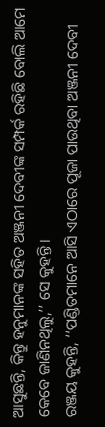ଆସୁଛନ୍ତି, କିନ୍ତୁ ହନୁମାନଙ୍କ ସହିତ ଅଞ୍ଜନୀ ଦେବୀଙ୍କ ସମ୍ପର୍କ ରହିଛି ବୋଲି ଆମେ କେବେ ଜାଣିନଥିଲୁ,’’ ସେ କୁହନ୍ତି।
ରଞ୍ଜୟ କୁହନ୍ତି, ‘‘ପଣ୍ଡିତମାନେ ଆସି ଏଠାରେ ପୂଜା ପାଉଥିବା ଅଞ୍ଜନୀ ଦେବୀ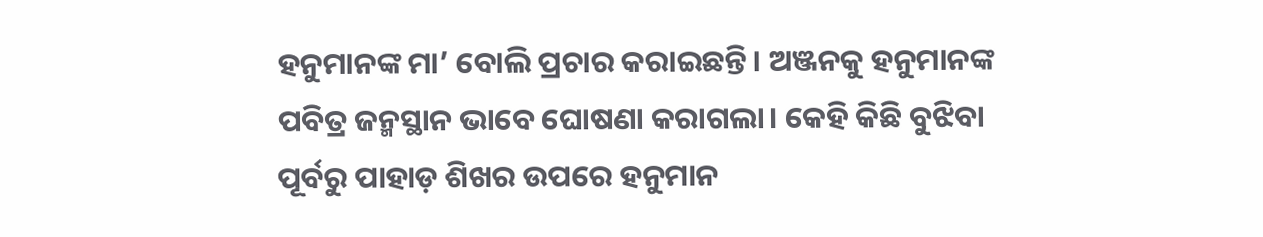ହନୁମାନଙ୍କ ମା’ ବୋଲି ପ୍ରଚାର କରାଇଛନ୍ତି। ଅଞ୍ଜନକୁ ହନୁମାନଙ୍କ ପବିତ୍ର ଜନ୍ମସ୍ଥାନ ଭାବେ ଘୋଷଣା କରାଗଲା। କେହି କିଛି ବୁଝିବା ପୂର୍ବରୁ ପାହାଡ଼ ଶିଖର ଉପରେ ହନୁମାନ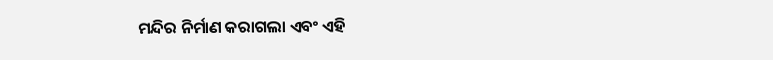ମନ୍ଦିର ନିର୍ମାଣ କରାଗଲା ଏବଂ ଏହି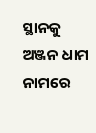ସ୍ଥାନକୁ ଅଞ୍ଜନ ଧାମ ନାମରେ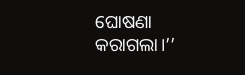ଘୋଷଣା କରାଗଲା।’’